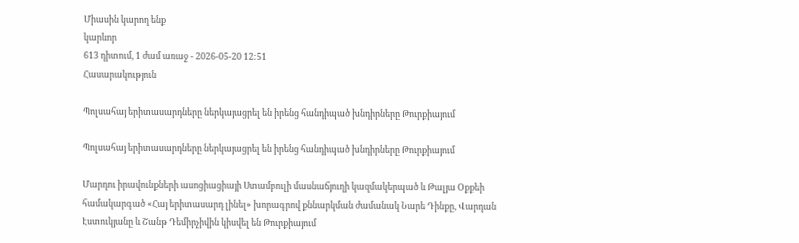Միասին կարող ենք
կարևոր
613 դիտում, 1 ժամ առաջ - 2026-05-20 12:51
Հասարակություն

Պոլսահայ երիտասարդները ներկայացրել են իրենց հանդիպած խնդիրները Թուրքիայում

Պոլսահայ երիտասարդները ներկայացրել են իրենց հանդիպած խնդիրները Թուրքիայում

Մարդու իրավունքների ասոցիացիայի Ստամբուլի մասնաճյուղի կազմակերպած և Թալյա Օքքեի համակարգած «Հայ երիտասարդ լինել» խորագրով քննարկման ժամանակ Նարե Դինքը, Վարդան Էստուկյանը և Շանթ Դեմիրչիվին կիսվել են Թուրքիայում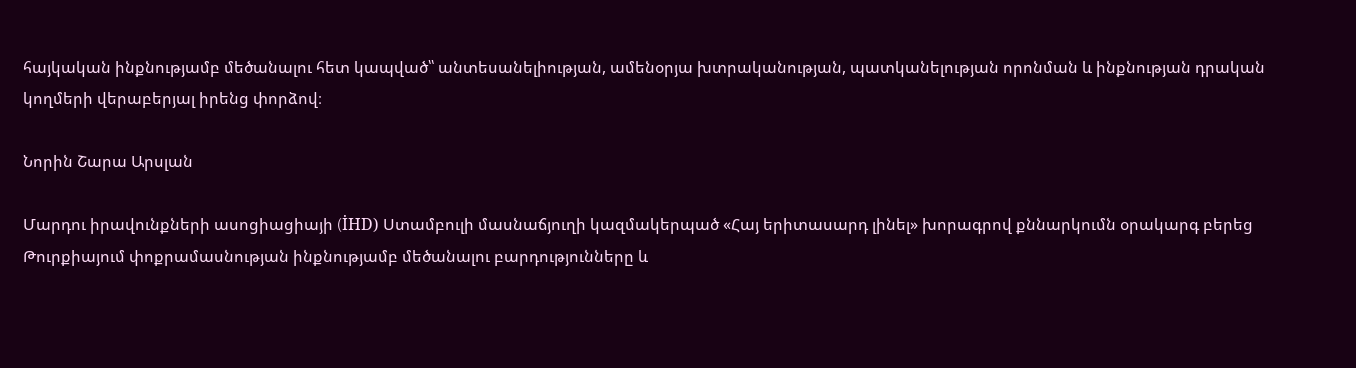հայկական ինքնությամբ մեծանալու հետ կապված՝՝ անտեսանելիության, ամենօրյա խտրականության, պատկանելության որոնման և ինքնության դրական կողմերի վերաբերյալ իրենց փորձով։

Նորին Շարա Արսլան

Մարդու իրավունքների ասոցիացիայի (İHD) Ստամբուլի մասնաճյուղի կազմակերպած «Հայ երիտասարդ լինել» խորագրով քննարկումն օրակարգ բերեց Թուրքիայում փոքրամասնության ինքնությամբ մեծանալու բարդությունները և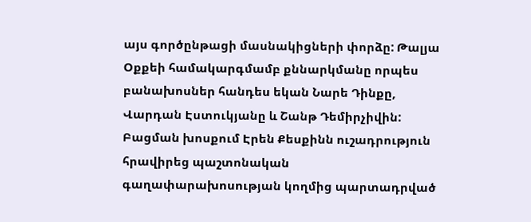այս գործընթացի մասնակիցների փորձը: Թալյա Օքքեի համակարգմամբ քննարկմանը որպես բանախոսներ հանդես եկան Նարե Դինքը, Վարդան Էստուկյանը և Շանթ Դեմիրչիվին: Բացման խոսքում Էրեն Քեսքինն ուշադրություն հրավիրեց պաշտոնական գաղափարախոսության կողմից պարտադրված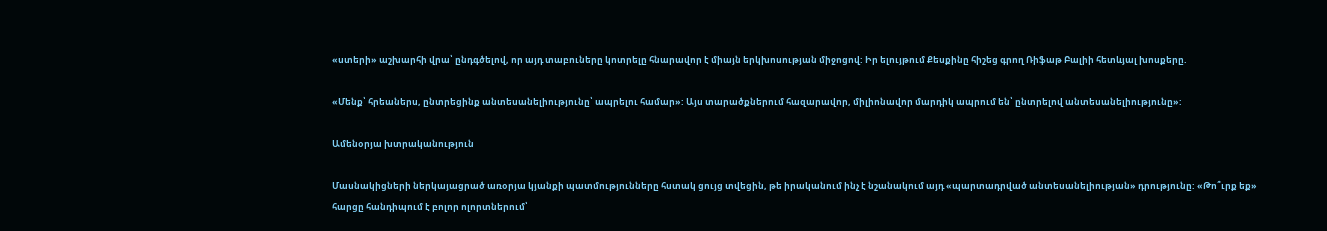«ստերի» աշխարհի վրա՝ ընդգծելով, որ այդ տաբուները կոտրելը հնարավոր է միայն երկխոսության միջոցով: Իր ելույթում Քեսքինը հիշեց գրող Ռիֆաթ Բալիի հետևյալ խոսքերը.

«Մենք՝ հրեաներս, ընտրեցինք անտեսանելիությունը՝ ապրելու համար»: Այս տարածքներում հազարավոր, միլիոնավոր մարդիկ ապրում են՝ ընտրելով անտեսանելիությունը»:

Ամենօրյա խտրականություն

Մասնակիցների ներկայացրած առօրյա կյանքի պատմությունները հստակ ցույց տվեցին, թե իրականում ինչ է նշանակում այդ «պարտադրված անտեսանելիության» դրությունը: «Թո՞ւրք եք» հարցը հանդիպում է բոլոր ոլորտներում՝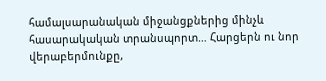համալսարանական միջանցքներից մինչև հասարակական տրանսպորտ… Հարցերն ու նոր վերաբերմունքը,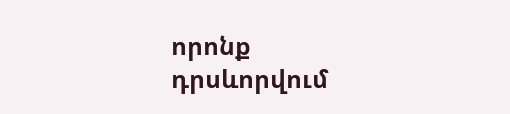որոնք դրսևորվում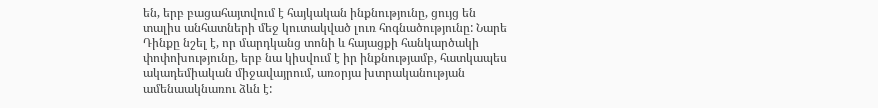են, երբ բացահայտվում է հայկական ինքնությունը, ցույց են տալիս անհատների մեջ կուտակված լուռ հոգնածությունը: Նարե Դինքը նշել է, որ մարդկանց տոնի և հայացքի հանկարծակի փոփոխությունը, երբ նա կիսվում է իր ինքնությամբ, հատկապես ակադեմիական միջավայրում, առօրյա խտրականության ամենաակնառու ձևն է: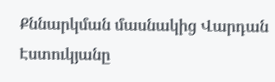Քննարկման մասնակից Վարդան Էստուկյանը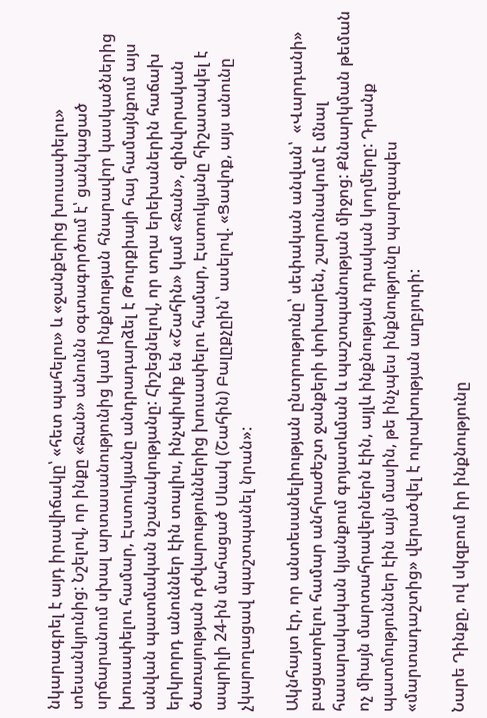նկարագրել է այդ իրավիճակը՝ «հետ պահելու» և «ջանքերից խուսափելու» տեսանկյունից: Նշելով, որ ինքը «Ջան» անունն օգտագործում է՝ ցանկացած սրճարանում սխալ արտասանությունից կամ ինքնության հնարավոր կասկածներից խուսափելու համար, Էստուկյանը անդրադարձել է Թուրքիայի հայ համայնքում այս անվան պատմական նշանակությանը: Հիշեցնելով, որ տղա երեխաներին հաճախ երկրորդ անուններ էին տալիս, ինչպիսիք են «Շահին» կամ «Ջան», զինվորական ծառայության դժվարություններից խուսափելու համար, Էստուկյանը հիշատակել է ապրիլի 24-ին մահացած Սևակ (Շահին) Բալըքչըին՝ ասելով. «Ցավոք, այս անունը չկարողացավ պաշտպանել նրան»:

Ակնհայտ էր, որ անտեսանելիության ընտրությունը՝ սեփական անվան՝  «Վարդանի» բացատրելու համար անհրաժեշտ ջանքերի փոխարեն, շարունակում է մնալ հասարակական կյանքում գոյատևման և պաշտպանության միջոց: Քննարկման թեման ոչ միայն մարտահրավերներն էին, այլև ինքնության դրական կողմերը: Դրանք պատմություններ էին այն մասին, թե ինչպես ինքնությունը պարզապես «մարտադաշտից» վերածվել է ուրախության աղբյուրի:

Նարե Դինքը, ով սկզբում իր ինքնությունը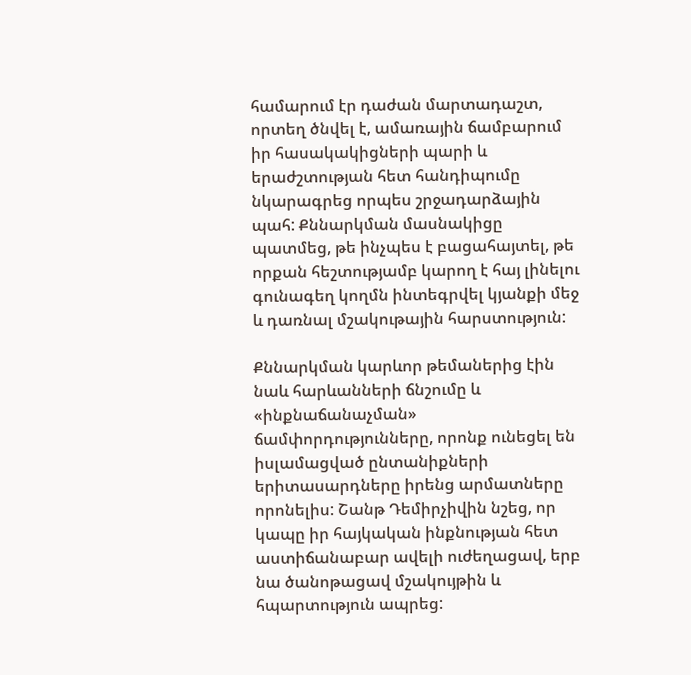համարում էր դաժան մարտադաշտ, որտեղ ծնվել է, ամառային ճամբարում իր հասակակիցների պարի և երաժշտության հետ հանդիպումը նկարագրեց որպես շրջադարձային պահ: Քննարկման մասնակիցը պատմեց, թե ինչպես է բացահայտել, թե որքան հեշտությամբ կարող է հայ լինելու գունագեղ կողմն ինտեգրվել կյանքի մեջ և դառնալ մշակութային հարստություն:

Քննարկման կարևոր թեմաներից էին նաև հարևանների ճնշումը և «ինքնաճանաչման» ճամփորդությունները, որոնք ունեցել են իսլամացված ընտանիքների երիտասարդները իրենց արմատները որոնելիս: Շանթ Դեմիրչիվին նշեց, որ կապը իր հայկական ինքնության հետ աստիճանաբար ավելի ուժեղացավ, երբ նա ծանոթացավ մշակույթին և հպարտություն ապրեց: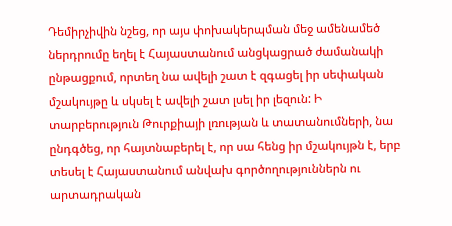Դեմիրչիվին նշեց, որ այս փոխակերպման մեջ ամենամեծ ներդրումը եղել է Հայաստանում անցկացրած ժամանակի ընթացքում, որտեղ նա ավելի շատ է զգացել իր սեփական մշակույթը և սկսել է ավելի շատ լսել իր լեզուն: Ի տարբերություն Թուրքիայի լռության և տատանումների, նա ընդգծեց, որ հայտնաբերել է, որ սա հենց իր մշակույթն է, երբ տեսել է Հայաստանում անվախ գործողություններն ու արտադրական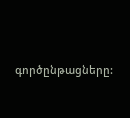գործընթացները: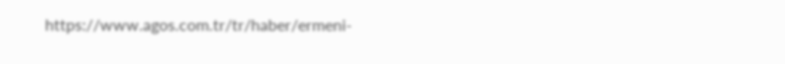https://www.agos.com.tr/tr/haber/ermeni-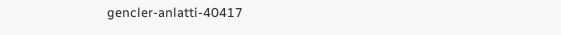gencler-anlatti-40417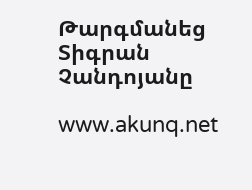Թարգմանեց Տիգրան Չանդոյանը

www.akunq.net